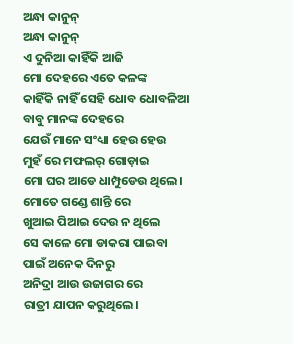ଅନ୍ଧା କାନୁନ୍
ଅନ୍ଧା କାନୁନ୍
ଏ ଦୁନିଆ କାହିଁକି ଆଜି
ମୋ ଦେହରେ ଏତେ କଳଙ୍କ
କାହିଁକି ନାହିଁ ସେହି ଧୋବ ଧୋବଳିଆ
ବାବୁ ମାନଙ୍କ ଦେହରେ
ଯେଉଁ ମାନେ ସଂଧ୍ୟା ହେଉ ହେଉ
ମୁହଁ ରେ ମଫଲର୍ ଗୋଡ଼ାଇ
ମୋ ଘର ଆଡେ ଧାମ୍ପୁଡେଉ ଥିଲେ।
ମୋତେ ଗଣ୍ଡେ ଶାନ୍ତି ରେ
ଖୁଆଇ ପିଆଇ ଦେଉ ନ ଥିଲେ
ସେ କାଳେ ମୋ ଡାକରା ପାଇବା
ପାଇଁ ଅନେକ ଦିନରୁ
ଅନିଦ୍ରା ଆଉ ଉଜାଗର ରେ
ରାତ୍ରୀ ଯାପନ କରୁଥିଲେ।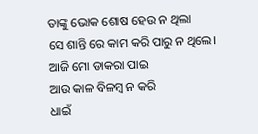ତାଙ୍କୁ ଭୋକ ଶୋଷ ହେଉ ନ ଥିଲା
ସେ ଶାନ୍ତି ରେ କାମ କରି ପାରୁ ନ ଥିଲେ।
ଆଜି ମୋ ଡାକରା ପାଇ
ଆଉ କାଳ ବିଳମ୍ବ ନ କରି
ଧାଇଁ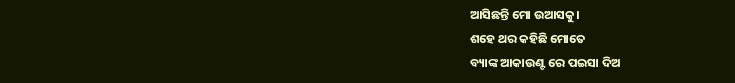ଆସିଛନ୍ତି ମୋ ଉଆସକୁ।
ଶହେ ଥର କହିଛି ମୋତେ
ବ୍ୟାଙ୍କ ଆକାଉଣ୍ଟ ରେ ପଇସା ଦିଅ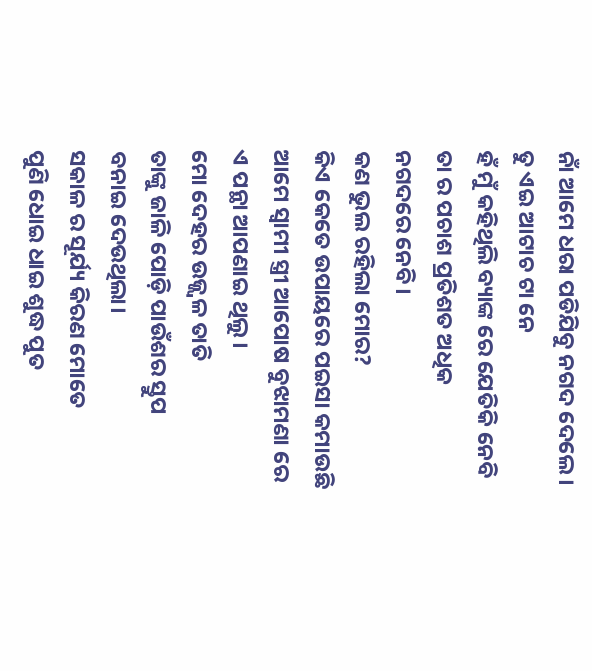ନାଁ ଆମେ ଧରା ପଡିଯିବୁ ନଗଦ ଦେଲେ।
ତୁ ଏଇ ଆଟାଚ ଟା ନେ
ହଁ ମୁଁ କହିଥିଲି ବ୍ୟାଙ୍କ ରେ ଯେତିକି ନେବି
ତା ର ପଚାଶ ପ୍ରତିଶତ ଅଧିକ
ନଗଦରେ ନେବି।
କଣ ଭୁଲ ରହିଲା ମୋର?
କିଏ କେତେ ଉପାୟରେ ପଇସା କମାଉଛି
ଆମେ ସ୍ବାମୀ ସ୍ତ୍ରୀ ଆପୋଷ ବୁଝାମଣା ରେ
ଏ ପନ୍ଥା ଆପଣାଇ ଥିଲୁ।
ମୋ ଦେହର ଉଜ୍ଜ୍ୱଳ ତାତି
ତାଙ୍କୁ ଜାଳି ପୋଡ଼ି ପାଉଁଶର ସ୍ତୁପ
ବନାଇ ଦେଉଥିଲା।
ସକାଳ ର ସୂର୍ଯ୍ୟ କିରଣ ମୋତେ
ପୁଣି ଧୋଇ ଧାଇ ଶୁଦ୍ଧ ପୁତ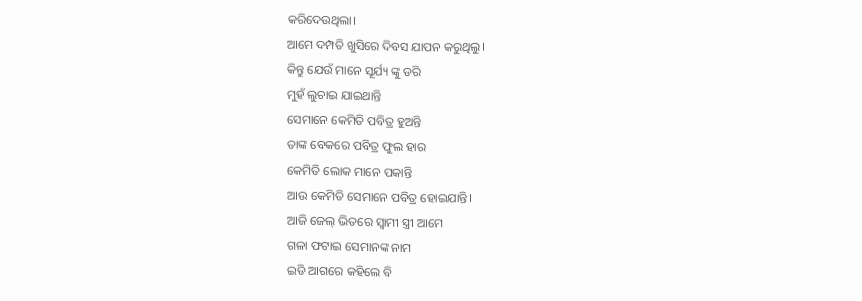କରିଦେଉଥିଲା।
ଆମେ ଦମ୍ପତି ଖୁସିରେ ଦିବସ ଯାପନ କରୁଥିଲୁ।
କିନ୍ତୁ ଯେଉଁ ମାନେ ସୂର୍ଯ୍ୟ ଙ୍କୁ ଡରି
ମୁହଁ ଲୁଚାଇ ଯାଇଥାନ୍ତି
ସେମାନେ କେମିତି ପବିତ୍ର ହୁଅନ୍ତି
ତାଙ୍କ ବେକରେ ପବିତ୍ର ଫୁଲ ହାର
କେମିତି ଲୋକ ମାନେ ପକାନ୍ତି
ଆଉ କେମିତି ସେମାନେ ପବିତ୍ର ହୋଇଯାନ୍ତି।
ଆଜି ଜେଲ୍ ଭିତରେ ସ୍ବାମୀ ସ୍ତ୍ରୀ ଆମେ
ଗଳା ଫଟାଇ ସେମାନଙ୍କ ନାମ
ଇଡି ଆଗରେ କହିଲେ ବି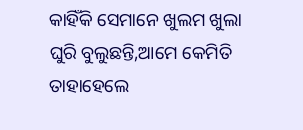କାହିଁକି ସେମାନେ ଖୁଲମ ଖୁଲା
ଘୁରି ବୁଲୁଛନ୍ତି,ଆମେ କେମିତି
ତାହାହେଲେ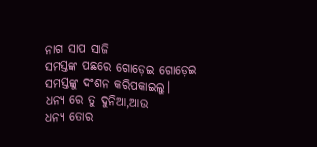ନାଗ ସାପ ସାଜି
ସମସ୍ତଙ୍କ ପଛରେ ଗୋଡ଼େଇ ଗୋଡ଼େଇ
ସମସ୍ତଙ୍କୁ ଦଂଶନ କରିପକାଇଲୁ।
ଧନ୍ୟ ରେ ତୁ ଦୁନିଆ,ଆଉ
ଧନ୍ୟ ତୋର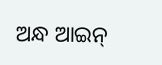ଅନ୍ଧ ଆଇନ୍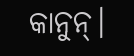କାନୁନ୍।